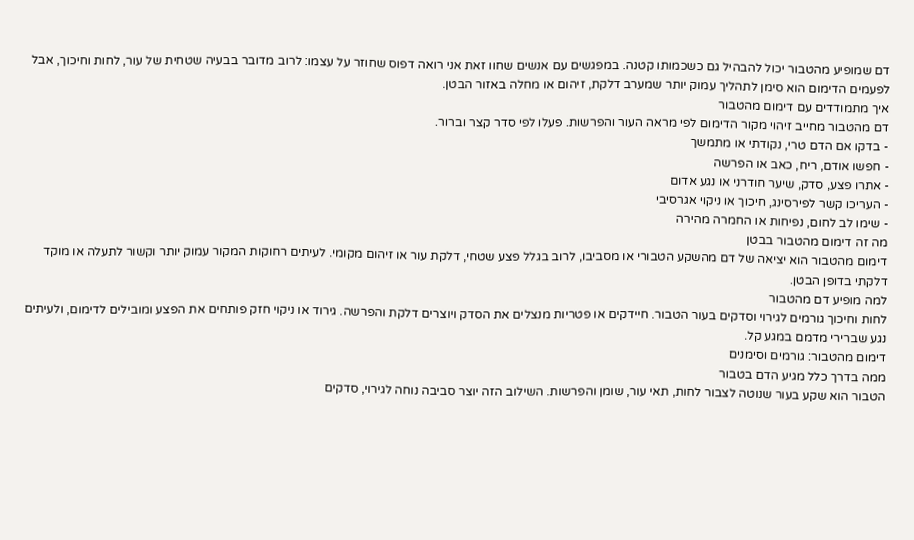דם שמופיע מהטבור יכול להבהיל גם כשכמותו קטנה. במפגשים עם אנשים שחוו זאת אני רואה דפוס שחוזר על עצמו: לרוב מדובר בבעיה שטחית של עור, לחות וחיכוך, אבל לפעמים הדימום הוא סימן לתהליך עמוק יותר שמערב דלקת, זיהום או מחלה באזור הבטן.
איך מתמודדים עם דימום מהטבור
דם מהטבור מחייב זיהוי מקור הדימום לפי מראה העור והפרשות. פעלו לפי סדר קצר וברור.
- בדקו אם הדם טרי, נקודתי או מתמשך
- חפשו אודם, ריח, כאב או הפרשה
- אתרו פצע, סדק, שיער חודרני או נגע אדום
- העריכו קשר לפירסינג, חיכוך או ניקוי אגרסיבי
- שימו לב לחום, נפיחות או החמרה מהירה
מה זה דימום מהטבור בבטן
דימום מהטבור הוא יציאה של דם מהשקע הטבורי או מסביבו, לרוב בגלל פצע שטחי, דלקת עור או זיהום מקומי. לעיתים רחוקות המקור עמוק יותר וקשור לתעלה או מוקד דלקתי בדופן הבטן.
למה מופיע דם מהטבור
לחות וחיכוך גורמים לגירוי וסדקים בעור הטבור. חיידקים או פטריות מנצלים את הסדק ויוצרים דלקת והפרשה. גירוד או ניקוי חזק פותחים את הפצע ומובילים לדימום, ולעיתים נגע שברירי מדמם במגע קל.
דימום מהטבור: גורמים וסימנים
ממה בדרך כלל מגיע הדם בטבור
הטבור הוא שקע בעור שנוטה לצבור לחות, תאי עור, שומן והפרשות. השילוב הזה יוצר סביבה נוחה לגירוי, סדקים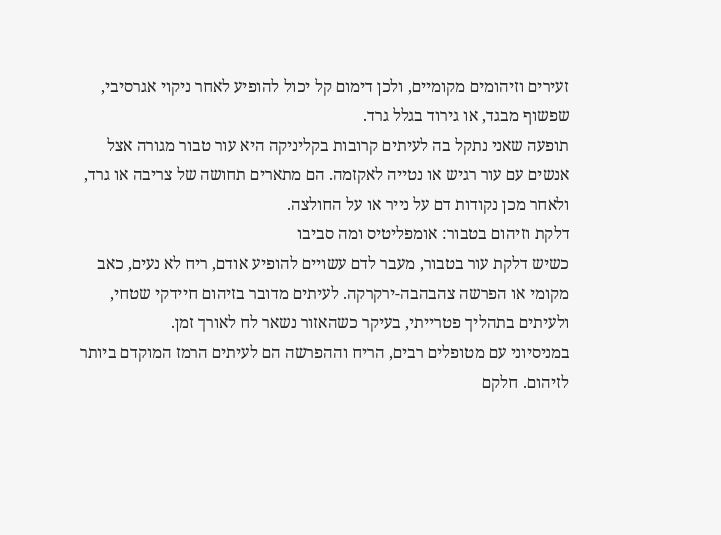זעירים וזיהומים מקומיים, ולכן דימום קל יכול להופיע לאחר ניקוי אגרסיבי, שפשוף מבגד, או גירוד בגלל גרד.
תופעה שאני נתקל בה לעיתים קרובות בקליניקה היא עור טבור מגורה אצל אנשים עם עור רגיש או נטייה לאקזמה. הם מתארים תחושה של צריבה או גרד, ולאחר מכן נקודות דם על נייר או על החולצה.
דלקת וזיהום בטבור: אומפליטיס ומה סביבו
כשיש דלקת עור בטבור, מעבר לדם עשויים להופיע אודם, ריח לא נעים, כאב מקומי או הפרשה צהבהבה-ירקרקה. לעיתים מדובר בזיהום חיידקי שטחי, ולעיתים בתהליך פטרייתי, בעיקר כשהאזור נשאר לח לאורך זמן.
במניסיוני עם מטופלים רבים, הריח וההפרשה הם לעיתים הרמז המוקדם ביותר לזיהום. חלקם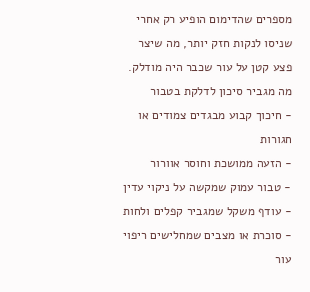מספרים שהדימום הופיע רק אחרי שניסו לנקות חזק יותר, מה שיצר פצע קטן על עור שכבר היה מודלק.
מה מגביר סיכון לדלקת בטבור
- חיכוך קבוע מבגדים צמודים או חגורות
- הזעה ממושכת וחוסר אוורור
- טבור עמוק שמקשה על ניקוי עדין
- עודף משקל שמגביר קפלים ולחות
- סוכרת או מצבים שמחלישים ריפוי עור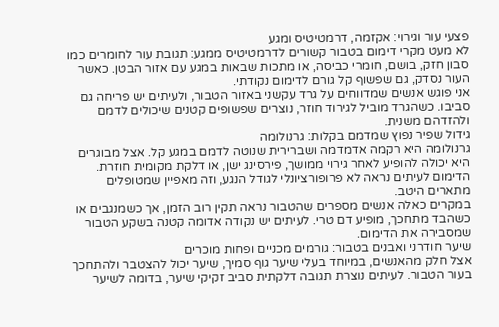פצעי עור וגירוי: אקזמה, דרמטיטיס ומגע
לא מעט מקרי דימום בטבור קשורים לדרמטיטיס ממגע: תגובת עור לחומרים כמו סבון חזק, בושם, חומרי כביסה, או מתכות שבאות במגע עם אזור הבטן. כאשר העור נסדק, גם שפשוף קל גורם לדימום נקודתי.
אני פוגש אנשים שמדווחים על גרד עקשני באזור הטבור, ולעיתים יש פריחה גם סביבו. כשהגרד מוביל לגירוד חוזר, נוצרים שפשופים קטנים שיכולים לדמם ולהזדהם משנית.
גידול שפיר נפוץ שמדמם בקלות: גרנולומה
גרנולומה היא רקמה אדמדמה ושברירית שנוטה לדמם במגע קל. אצל מבוגרים היא יכולה להופיע לאחר גירוי ממושך, פירסינג ישן, או דלקת מקומית חוזרת. הדימום לעיתים נראה לא פרופורציונלי לגודל הנגע, וזה מאפיין שמטופלים מתארים היטב.
במקרים כאלה אנשים מספרים שהטבור נראה תקין רוב הזמן, אך כשמנגבים או כשהבד מתחכך, מופיע דם טרי. לעיתים יש נקודה אדומה קטנה בשקע הטבור שמסבירה את הדימום.
שיער חודרני ואבנים בטבור: גורמים מכניים ופחות מוכרים
אצל חלק מהאנשים, במיוחד בעלי שיער גוף סמיך, שיער יכול להצטבר ולהתחכך בעור הטבור. לעיתים נוצרת תגובה דלקתית סביב זקיקי שיער, בדומה לשיער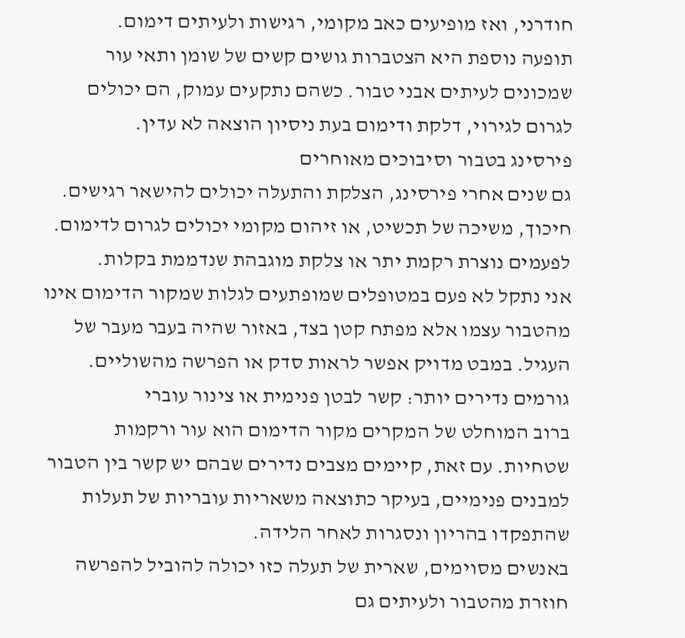חודרני, ואז מופיעים כאב מקומי, רגישות ולעיתים דימום.
תופעה נוספת היא הצטברות גושים קשים של שומן ותאי עור שמכונים לעיתים אבני טבור. כשהם נתקעים עמוק, הם יכולים לגרום לגירוי, דלקת ודימום בעת ניסיון הוצאה לא עדין.
פירסינג בטבור וסיבוכים מאוחרים
גם שנים אחרי פירסינג, הצלקת והתעלה יכולים להישאר רגישים. חיכוך, משיכה של תכשיט, או זיהום מקומי יכולים לגרום לדימום. לפעמים נוצרת רקמת יתר או צלקת מוגבהת שנדממת בקלות.
אני נתקל לא פעם במטופלים שמופתעים לגלות שמקור הדימום אינו מהטבור עצמו אלא מפתח קטן בצד, באזור שהיה בעבר מעבר של העגיל. במבט מדויק אפשר לראות סדק או הפרשה מהשוליים.
גורמים נדירים יותר: קשר לבטן פנימית או צינור עוברי
ברוב המוחלט של המקרים מקור הדימום הוא עור ורקמות שטחיות. עם זאת, קיימים מצבים נדירים שבהם יש קשר בין הטבור למבנים פנימיים, בעיקר כתוצאה משאריות עובריות של תעלות שהתפקדו בהריון ונסגרות לאחר הלידה.
באנשים מסוימים, שארית של תעלה כזו יכולה להוביל להפרשה חוזרת מהטבור ולעיתים גם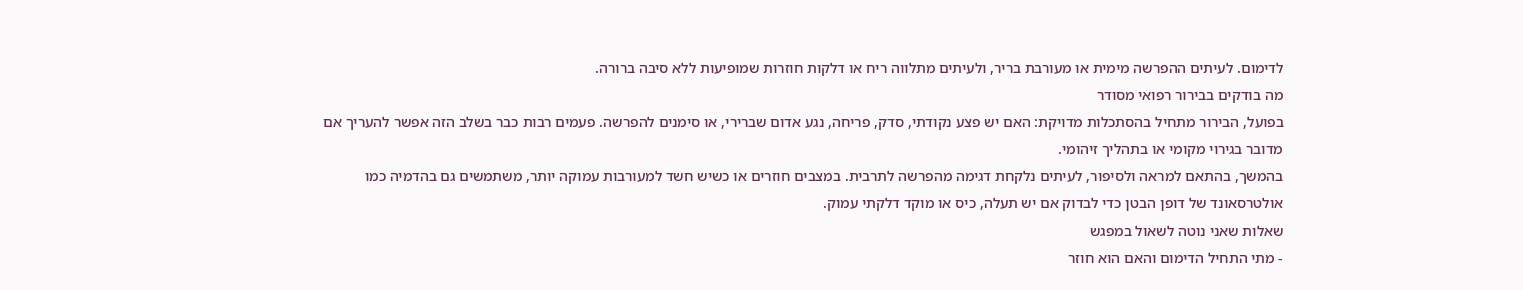לדימום. לעיתים ההפרשה מימית או מעורבת בריר, ולעיתים מתלווה ריח או דלקות חוזרות שמופיעות ללא סיבה ברורה.
מה בודקים בבירור רפואי מסודר
בפועל, הבירור מתחיל בהסתכלות מדויקת: האם יש פצע נקודתי, סדק, פריחה, נגע אדום שברירי, או סימנים להפרשה. פעמים רבות כבר בשלב הזה אפשר להעריך אם מדובר בגירוי מקומי או בתהליך זיהומי.
בהמשך, בהתאם למראה ולסיפור, לעיתים נלקחת דגימה מהפרשה לתרבית. במצבים חוזרים או כשיש חשד למעורבות עמוקה יותר, משתמשים גם בהדמיה כמו אולטרסאונד של דופן הבטן כדי לבדוק אם יש תעלה, כיס או מוקד דלקתי עמוק.
שאלות שאני נוטה לשאול במפגש
- מתי התחיל הדימום והאם הוא חוזר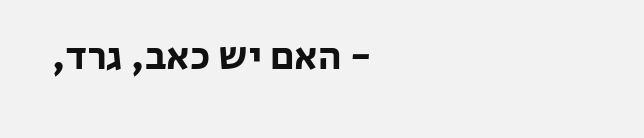- האם יש כאב, גרד,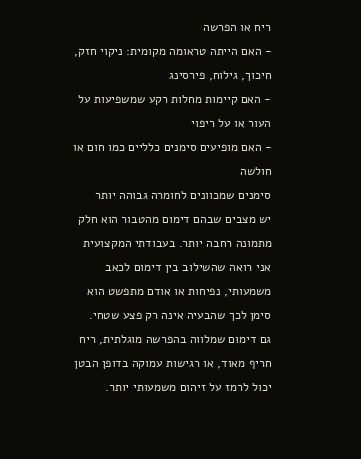ריח או הפרשה
- האם הייתה טראומה מקומית: ניקוי חזק, חיכוך, גילוח, פירסינג
- האם קיימות מחלות רקע שמשפיעות על העור או על ריפוי
- האם מופיעים סימנים כלליים כמו חום או חולשה
סימנים שמכוונים לחומרה גבוהה יותר
יש מצבים שבהם דימום מהטבור הוא חלק מתמונה רחבה יותר. בעבודתי המקצועית אני רואה שהשילוב בין דימום לכאב משמעותי, נפיחות או אודם מתפשט הוא סימן לכך שהבעיה אינה רק פצע שטחי.
גם דימום שמלווה בהפרשה מוגלתית, ריח חריף מאוד, או רגישות עמוקה בדופן הבטן יכול לרמז על זיהום משמעותי יותר.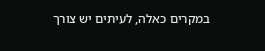במקרים כאלה, לעיתים יש צורך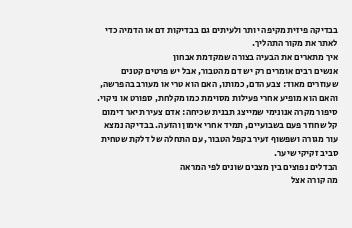בבדיקה פיזית מקיפה יותר ולעיתים גם בבדיקות דם או הדמיה כדי לאתר את מקור התהליך.
איך מתארים את הבעיה בצורה שמקדמת אבחון
אנשים רבים אומרים רק יש דם מהטבור, אבל יש פרטים קטנים שעוזרים מאוד: צבע הדם, כמותו, האם הוא טרי או מעורב בהפרשה, והאם הוא מופיע אחרי פעילות מסוימת כמו מקלחת, ספורט או ניקוי.
סיפור מקרה אנונימי שמייצג תבנית שכיחה: אדם צעיר תיאר דימום קל שחוזר פעם בשבועיים, תמיד אחרי אימון והזעה. בבדיקה נמצא עור מגורה ושפשוף זעיר בקפל הטבור, עם התחלה של דלקת שטחית סביב זקיקי שיער.
הבדלים נפוצים בין מצבים שונים לפי המראה
מה קורה אצל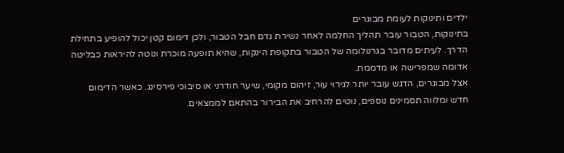ילדים ותינוקות לעומת מבוגרים
בתינוקות, הטבור עובר תהליך החלמה לאחר נשירת גדם חבל הטבור, ולכן דימום קטן יכול להופיע בתחילת הדרך. לעיתים מדובר בגרנולומה של הטבור בתקופת הינקות, שהיא תופעה מוכרת ונוטה להיראות כבליטה אדומה שמפרישה או מדממת.
אצל מבוגרים, הדגש עובר יותר לגירוי עור, זיהום מקומי, שיער חודרני או סיבוכי פירסינג. כאשר הדימום חדש ומלווה תסמינים נוספים, נוטים להרחיב את הבירור בהתאם לממצאים.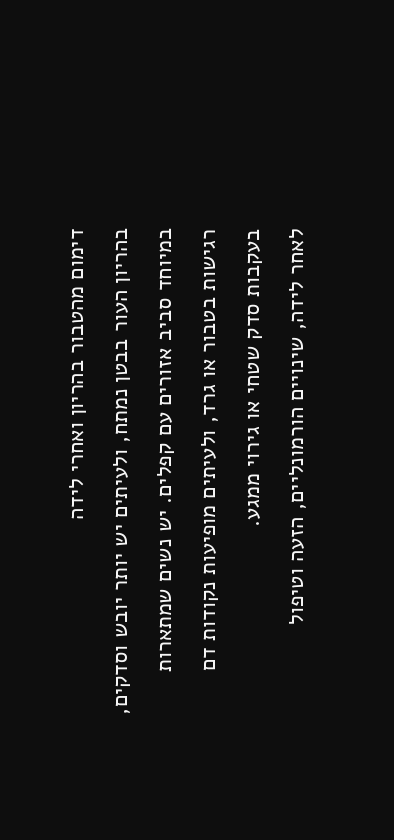דימום מהטבור בהריון ואחרי לידה
בהריון העור בבטן נמתח, ולעיתים יש יותר יובש וסדקים, במיוחד סביב אזורים עם קפלים. יש נשים שמתארות רגישות בטבור או גרד, ולעיתים מופיעות נקודות דם בעקבות סדק שטחי או גירוי ממגע.
לאחר לידה, שינויים הורמונליים, הזעה וטיפול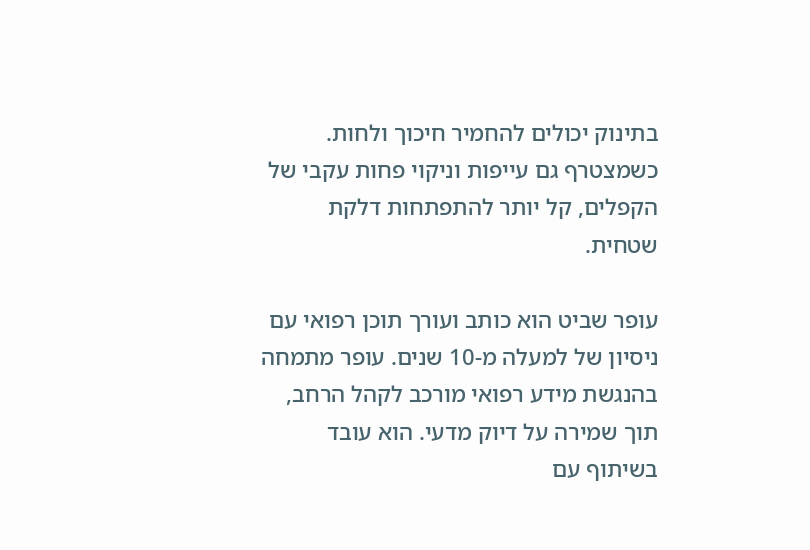בתינוק יכולים להחמיר חיכוך ולחות. כשמצטרף גם עייפות וניקוי פחות עקבי של הקפלים, קל יותר להתפתחות דלקת שטחית.

עופר שביט הוא כותב ועורך תוכן רפואי עם ניסיון של למעלה מ-10 שנים. עופר מתמחה בהנגשת מידע רפואי מורכב לקהל הרחב, תוך שמירה על דיוק מדעי. הוא עובד בשיתוף עם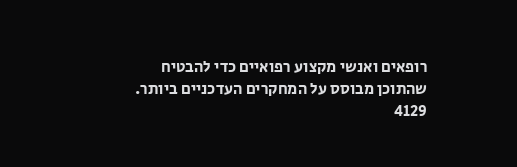רופאים ואנשי מקצוע רפואיים כדי להבטיח שהתוכן מבוסס על המחקרים העדכניים ביותר.
4129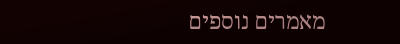מאמרים נוספים